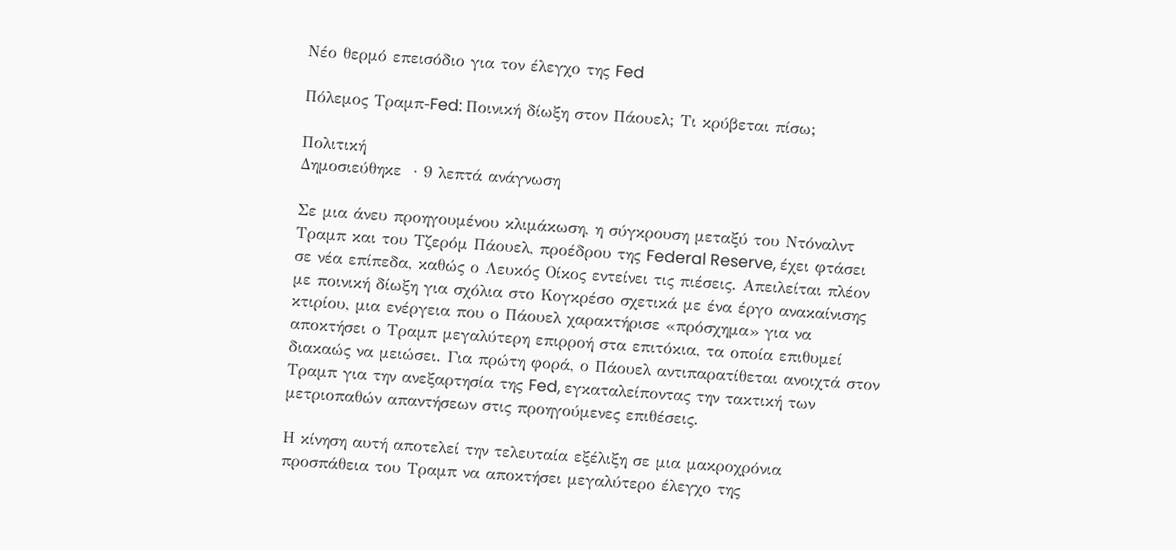Νέο θερμό επεισόδιο για τον έλεγχο της Fed

Πόλεμος Τραμπ-Fed: Ποινική δίωξη στον Πάουελ; Τι κρύβεται πίσω;

Πολιτική
Δημοσιεύθηκε  · 9 λεπτά ανάγνωση

Σε μια άνευ προηγουμένου κλιμάκωση, η σύγκρουση μεταξύ του Ντόναλντ Τραμπ και του Τζερόμ Πάουελ, προέδρου της Federal Reserve, έχει φτάσει σε νέα επίπεδα, καθώς ο Λευκός Οίκος εντείνει τις πιέσεις. Απειλείται πλέον με ποινική δίωξη για σχόλια στο Κογκρέσο σχετικά με ένα έργο ανακαίνισης κτιρίου, μια ενέργεια που ο Πάουελ χαρακτήρισε «πρόσχημα» για να αποκτήσει ο Τραμπ μεγαλύτερη επιρροή στα επιτόκια, τα οποία επιθυμεί διακαώς να μειώσει. Για πρώτη φορά, ο Πάουελ αντιπαρατίθεται ανοιχτά στον Τραμπ για την ανεξαρτησία της Fed, εγκαταλείποντας την τακτική των μετριοπαθών απαντήσεων στις προηγούμενες επιθέσεις.

Η κίνηση αυτή αποτελεί την τελευταία εξέλιξη σε μια μακροχρόνια προσπάθεια του Τραμπ να αποκτήσει μεγαλύτερο έλεγχο της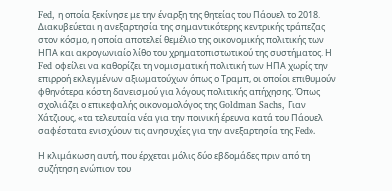Fed, η οποία ξεκίνησε με την έναρξη της θητείας του Πάουελ το 2018. Διακυβεύεται η ανεξαρτησία της σημαντικότερης κεντρικής τράπεζας στον κόσμο, η οποία αποτελεί θεμέλιο της οικονομικής πολιτικής των ΗΠΑ και ακρογωνιαίο λίθο του χρηματοπιστωτικού της συστήματος. Η Fed οφείλει να καθορίζει τη νομισματική πολιτική των ΗΠΑ χωρίς την επιρροή εκλεγμένων αξιωματούχων όπως ο Τραμπ, οι οποίοι επιθυμούν φθηνότερα κόστη δανεισμού για λόγους πολιτικής απήχησης. Όπως σχολιάζει ο επικεφαλής οικονομολόγος της Goldman Sachs, Γιαν Χάτζιους, «τα τελευταία νέα για την ποινική έρευνα κατά του Πάουελ σαφέστατα ενισχύουν τις ανησυχίες για την ανεξαρτησία της Fed».

Η κλιμάκωση αυτή, που έρχεται μόλις δύο εβδομάδες πριν από τη συζήτηση ενώπιον του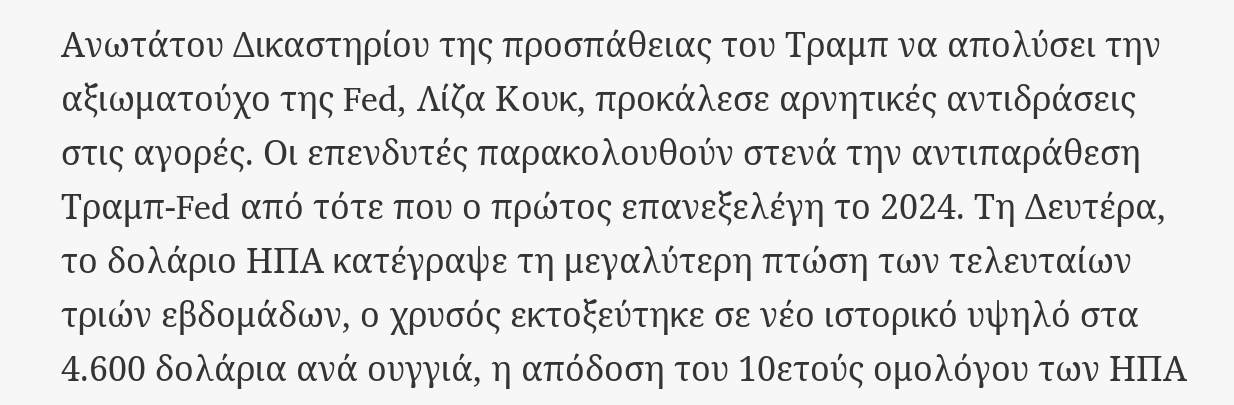Ανωτάτου Δικαστηρίου της προσπάθειας του Τραμπ να απολύσει την αξιωματούχο της Fed, Λίζα Κουκ, προκάλεσε αρνητικές αντιδράσεις στις αγορές. Οι επενδυτές παρακολουθούν στενά την αντιπαράθεση Τραμπ-Fed από τότε που ο πρώτος επανεξελέγη το 2024. Τη Δευτέρα, το δολάριο ΗΠΑ κατέγραψε τη μεγαλύτερη πτώση των τελευταίων τριών εβδομάδων, ο χρυσός εκτοξεύτηκε σε νέο ιστορικό υψηλό στα 4.600 δολάρια ανά ουγγιά, η απόδοση του 10ετούς ομολόγου των ΗΠΑ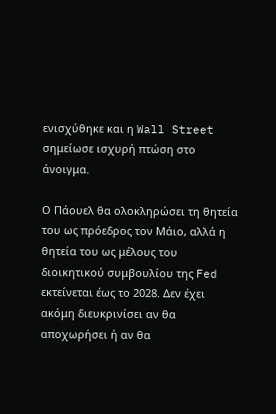ενισχύθηκε και η Wall Street σημείωσε ισχυρή πτώση στο άνοιγμα.

Ο Πάουελ θα ολοκληρώσει τη θητεία του ως πρόεδρος τον Μάιο, αλλά η θητεία του ως μέλους του διοικητικού συμβουλίου της Fed εκτείνεται έως το 2028. Δεν έχει ακόμη διευκρινίσει αν θα αποχωρήσει ή αν θα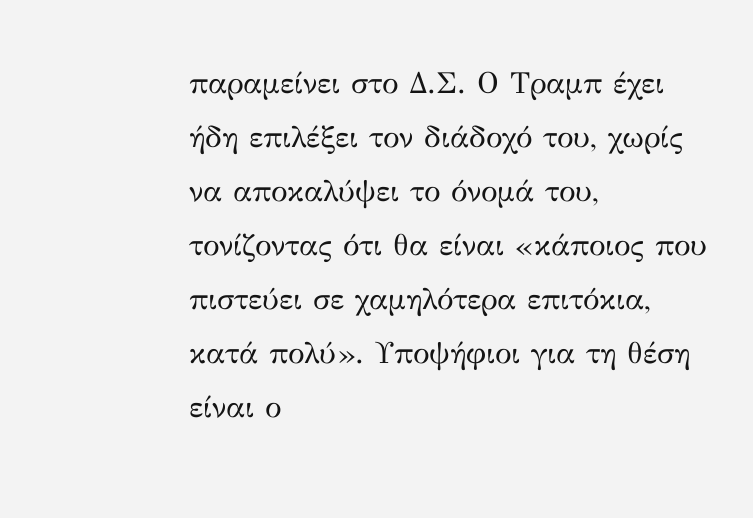παραμείνει στο Δ.Σ. Ο Τραμπ έχει ήδη επιλέξει τον διάδοχό του, χωρίς να αποκαλύψει το όνομά του, τονίζοντας ότι θα είναι «κάποιος που πιστεύει σε χαμηλότερα επιτόκια, κατά πολύ». Υποψήφιοι για τη θέση είναι ο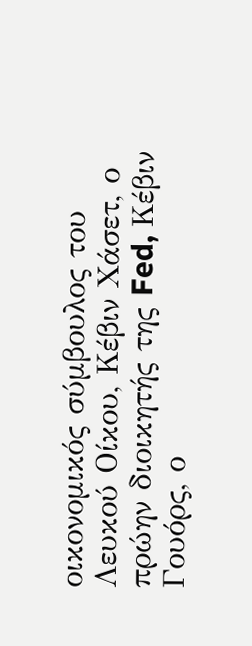οικονομικός σύμβουλος του Λευκού Οίκου, Κέβιν Χάσετ, ο πρώην διοικητής της Fed, Κέβιν Γουόρς, ο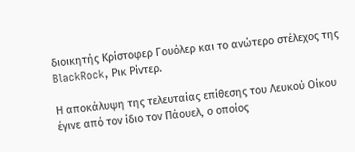διοικητής Κρίστοφερ Γουόλερ και το ανώτερο στέλεχος της BlackRock, Ρικ Ρίντερ.

Η αποκάλυψη της τελευταίας επίθεσης του Λευκού Οίκου έγινε από τον ίδιο τον Πάουελ, ο οποίος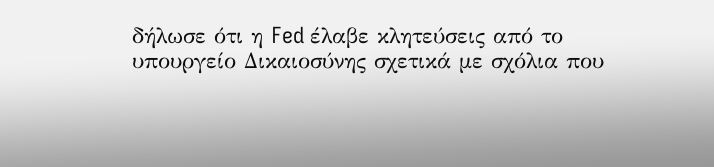δήλωσε ότι η Fed έλαβε κλητεύσεις από το υπουργείο Δικαιοσύνης σχετικά με σχόλια που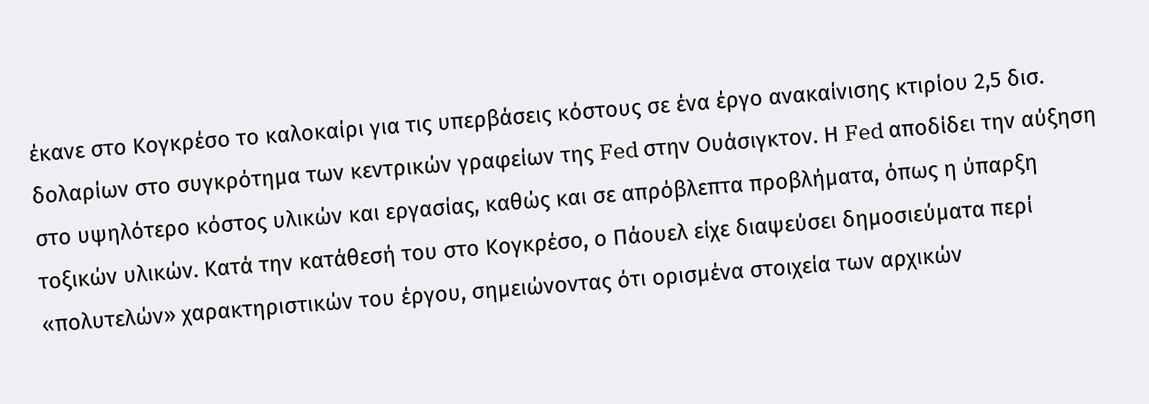έκανε στο Κογκρέσο το καλοκαίρι για τις υπερβάσεις κόστους σε ένα έργο ανακαίνισης κτιρίου 2,5 δισ. δολαρίων στο συγκρότημα των κεντρικών γραφείων της Fed στην Ουάσιγκτον. Η Fed αποδίδει την αύξηση στο υψηλότερο κόστος υλικών και εργασίας, καθώς και σε απρόβλεπτα προβλήματα, όπως η ύπαρξη τοξικών υλικών. Κατά την κατάθεσή του στο Κογκρέσο, ο Πάουελ είχε διαψεύσει δημοσιεύματα περί «πολυτελών» χαρακτηριστικών του έργου, σημειώνοντας ότι ορισμένα στοιχεία των αρχικών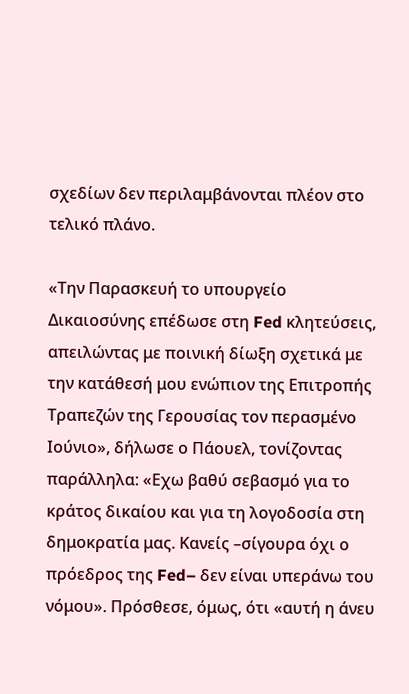σχεδίων δεν περιλαμβάνονται πλέον στο τελικό πλάνο.

«Την Παρασκευή το υπουργείο Δικαιοσύνης επέδωσε στη Fed κλητεύσεις, απειλώντας με ποινική δίωξη σχετικά με την κατάθεσή μου ενώπιον της Επιτροπής Τραπεζών της Γερουσίας τον περασμένο Ιούνιο», δήλωσε ο Πάουελ, τονίζοντας παράλληλα: «Εχω βαθύ σεβασμό για το κράτος δικαίου και για τη λογοδοσία στη δημοκρατία μας. Κανείς –σίγουρα όχι ο πρόεδρος της Fed– δεν είναι υπεράνω του νόμου». Πρόσθεσε, όμως, ότι «αυτή η άνευ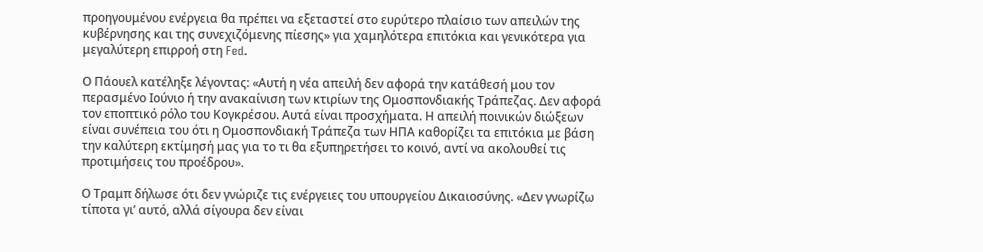προηγουμένου ενέργεια θα πρέπει να εξεταστεί στο ευρύτερο πλαίσιο των απειλών της κυβέρνησης και της συνεχιζόμενης πίεσης» για χαμηλότερα επιτόκια και γενικότερα για μεγαλύτερη επιρροή στη Fed.

Ο Πάουελ κατέληξε λέγοντας: «Αυτή η νέα απειλή δεν αφορά την κατάθεσή μου τον περασμένο Ιούνιο ή την ανακαίνιση των κτιρίων της Ομοσπονδιακής Τράπεζας. Δεν αφορά τον εποπτικό ρόλο του Κογκρέσου. Αυτά είναι προσχήματα. Η απειλή ποινικών διώξεων είναι συνέπεια του ότι η Ομοσπονδιακή Τράπεζα των ΗΠΑ καθορίζει τα επιτόκια με βάση την καλύτερη εκτίμησή μας για το τι θα εξυπηρετήσει το κοινό, αντί να ακολουθεί τις προτιμήσεις του προέδρου».

Ο Τραμπ δήλωσε ότι δεν γνώριζε τις ενέργειες του υπουργείου Δικαιοσύνης. «Δεν γνωρίζω τίποτα γι’ αυτό, αλλά σίγουρα δεν είναι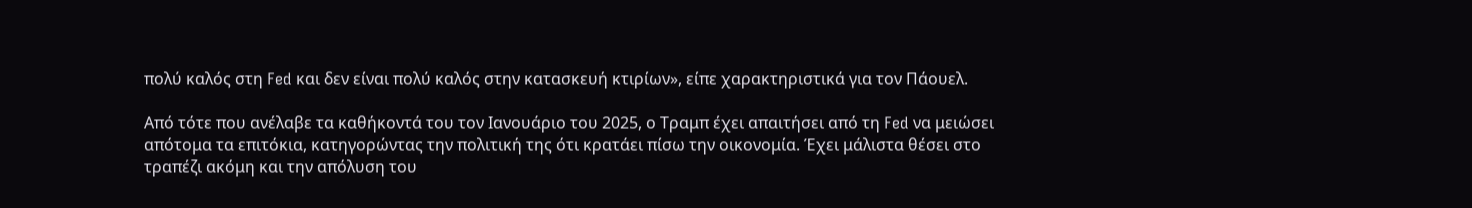πολύ καλός στη Fed και δεν είναι πολύ καλός στην κατασκευή κτιρίων», είπε χαρακτηριστικά για τον Πάουελ.

Από τότε που ανέλαβε τα καθήκοντά του τον Ιανουάριο του 2025, ο Τραμπ έχει απαιτήσει από τη Fed να μειώσει απότομα τα επιτόκια, κατηγορώντας την πολιτική της ότι κρατάει πίσω την οικονομία. Έχει μάλιστα θέσει στο τραπέζι ακόμη και την απόλυση του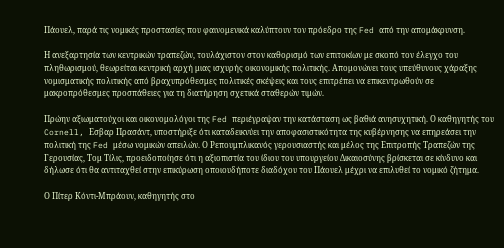Πάουελ, παρά τις νομικές προστασίες που φαινομενικά καλύπτουν τον πρόεδρο της Fed από την απομάκρυνση.

Η ανεξαρτησία των κεντρικών τραπεζών, τουλάχιστον στον καθορισμό των επιτοκίων με σκοπό τον έλεγχο του πληθωρισμού, θεωρείται κεντρική αρχή μιας ισχυρής οικονομικής πολιτικής. Απομονώνει τους υπεύθυνους χάραξης νομισματικής πολιτικής από βραχυπρόθεσμες πολιτικές σκέψεις και τους επιτρέπει να επικεντρωθούν σε μακροπρόθεσμες προσπάθειες για τη διατήρηση σχετικά σταθερών τιμών.

Πρώην αξιωματούχοι και οικονομολόγοι της Fed περιέγραψαν την κατάσταση ως βαθιά ανησυχητική. Ο καθηγητής του Cornell, Εσβαρ Πρασάντ, υποστήριξε ότι καταδεικνύει την αποφασιστικότητα της κυβέρνησης να επηρεάσει την πολιτική της Fed μέσω νομικών απειλών. Ο Ρεπουμπλικανός γερουσιαστής και μέλος της Επιτροπής Τραπεζών της Γερουσίας, Τομ Τίλις, προειδοποίησε ότι η αξιοπιστία του ίδιου του υπουργείου Δικαιοσύνης βρίσκεται σε κίνδυνο και δήλωσε ότι θα αντιταχθεί στην επικύρωση οποιουδήποτε διαδόχου του Πάουελ μέχρι να επιλυθεί το νομικό ζήτημα.

Ο Πίτερ Κόντι-Μπράουν, καθηγητής στο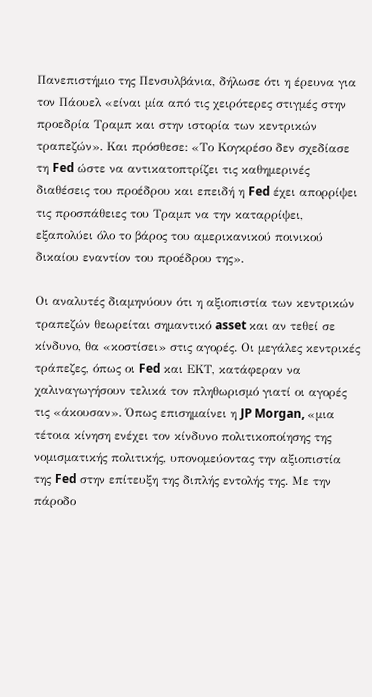Πανεπιστήμιο της Πενσυλβάνια, δήλωσε ότι η έρευνα για τον Πάουελ «είναι μία από τις χειρότερες στιγμές στην προεδρία Τραμπ και στην ιστορία των κεντρικών τραπεζών». Και πρόσθεσε: «Το Κογκρέσο δεν σχεδίασε τη Fed ώστε να αντικατοπτρίζει τις καθημερινές διαθέσεις του προέδρου και επειδή η Fed έχει απορρίψει τις προσπάθειες του Τραμπ να την καταρρίψει, εξαπολύει όλο το βάρος του αμερικανικού ποινικού δικαίου εναντίον του προέδρου της».

Οι αναλυτές διαμηνύουν ότι η αξιοπιστία των κεντρικών τραπεζών θεωρείται σημαντικό asset και αν τεθεί σε κίνδυνο, θα «κοστίσει» στις αγορές. Οι μεγάλες κεντρικές τράπεζες, όπως οι Fed και ΕΚΤ, κατάφεραν να χαλιναγωγήσουν τελικά τον πληθωρισμό γιατί οι αγορές τις «άκουσαν». Όπως επισημαίνει η JP Morgan, «μια τέτοια κίνηση ενέχει τον κίνδυνο πολιτικοποίησης της νομισματικής πολιτικής, υπονομεύοντας την αξιοπιστία της Fed στην επίτευξη της διπλής εντολής της. Με την πάροδο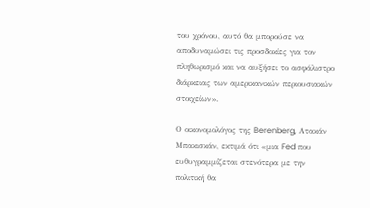του χρόνου, αυτό θα μπορούσε να αποδυναμώσει τις προσδοκίες για τον πληθωρισμό και να αυξήσει το ασφάλιστρο διάρκειας των αμερικανικών περιουσιακών στοιχείων».

Ο οικονομολόγος της Berenberg, Ατακάν Μπακισκάν, εκτιμά ότι «μια Fed που ευθυγραμμίζεται στενότερα με την πολιτική θα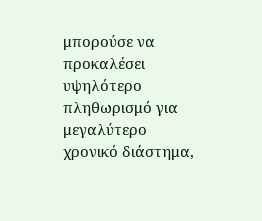μπορούσε να προκαλέσει υψηλότερο πληθωρισμό για μεγαλύτερο χρονικό διάστημα,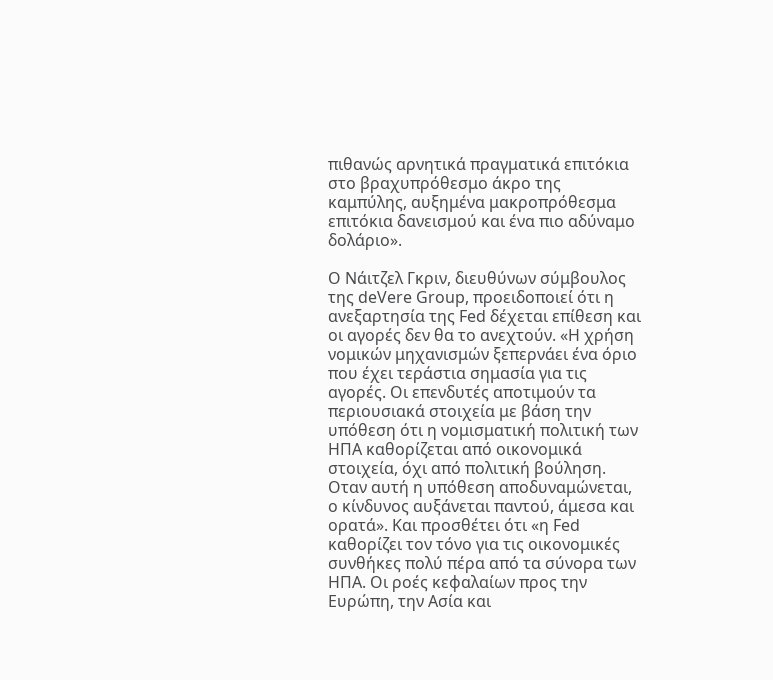πιθανώς αρνητικά πραγματικά επιτόκια στο βραχυπρόθεσμο άκρο της καμπύλης, αυξημένα μακροπρόθεσμα επιτόκια δανεισμού και ένα πιο αδύναμο δολάριο».

Ο Νάιτζελ Γκριν, διευθύνων σύμβουλος της deVere Group, προειδοποιεί ότι η ανεξαρτησία της Fed δέχεται επίθεση και οι αγορές δεν θα το ανεχτούν. «Η χρήση νομικών μηχανισμών ξεπερνάει ένα όριο που έχει τεράστια σημασία για τις αγορές. Οι επενδυτές αποτιμούν τα περιουσιακά στοιχεία με βάση την υπόθεση ότι η νομισματική πολιτική των ΗΠΑ καθορίζεται από οικονομικά στοιχεία, όχι από πολιτική βούληση. Οταν αυτή η υπόθεση αποδυναμώνεται, ο κίνδυνος αυξάνεται παντού, άμεσα και ορατά». Και προσθέτει ότι «η Fed καθορίζει τον τόνο για τις οικονομικές συνθήκες πολύ πέρα από τα σύνορα των ΗΠΑ. Οι ροές κεφαλαίων προς την Ευρώπη, την Ασία και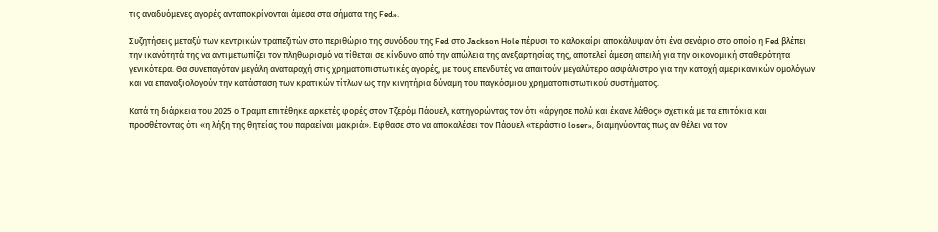τις αναδυόμενες αγορές ανταποκρίνονται άμεσα στα σήματα της Fed».

Συζητήσεις μεταξύ των κεντρικών τραπεζιτών στο περιθώριο της συνόδου της Fed στο Jackson Hole πέρυσι το καλοκαίρι αποκάλυψαν ότι ένα σενάριο στο οποίο η Fed βλέπει την ικανότητά της να αντιμετωπίζει τον πληθωρισμό να τίθεται σε κίνδυνο από την απώλεια της ανεξαρτησίας της, αποτελεί άμεση απειλή για την οικονομική σταθερότητα γενικότερα. Θα συνεπαγόταν μεγάλη αναταραχή στις χρηματοπιστωτικές αγορές, με τους επενδυτές να απαιτούν μεγαλύτερο ασφάλιστρο για την κατοχή αμερικανικών ομολόγων και να επαναξιολογούν την κατάσταση των κρατικών τίτλων ως την κινητήρια δύναμη του παγκόσμιου χρηματοπιστωτικού συστήματος.

Κατά τη διάρκεια του 2025 ο Τραμπ επιτέθηκε αρκετές φορές στον Τζερόμ Πάουελ, κατηγορώντας τον ότι «άργησε πολύ και έκανε λάθος» σχετικά με τα επιτόκια και προσθέτοντας ότι «η λήξη της θητείας του παραείναι μακριά». Εφθασε στο να αποκαλέσει τον Πάουελ «τεράστιο loser», διαμηνύοντας πως αν θέλει να τον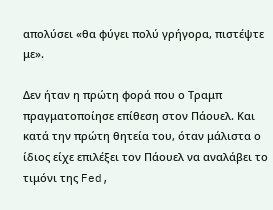απολύσει «θα φύγει πολύ γρήγορα, πιστέψτε με».

Δεν ήταν η πρώτη φορά που ο Τραμπ πραγματοποίησε επίθεση στον Πάουελ. Και κατά την πρώτη θητεία του, όταν μάλιστα ο ίδιος είχε επιλέξει τον Πάουελ να αναλάβει το τιμόνι της Fed,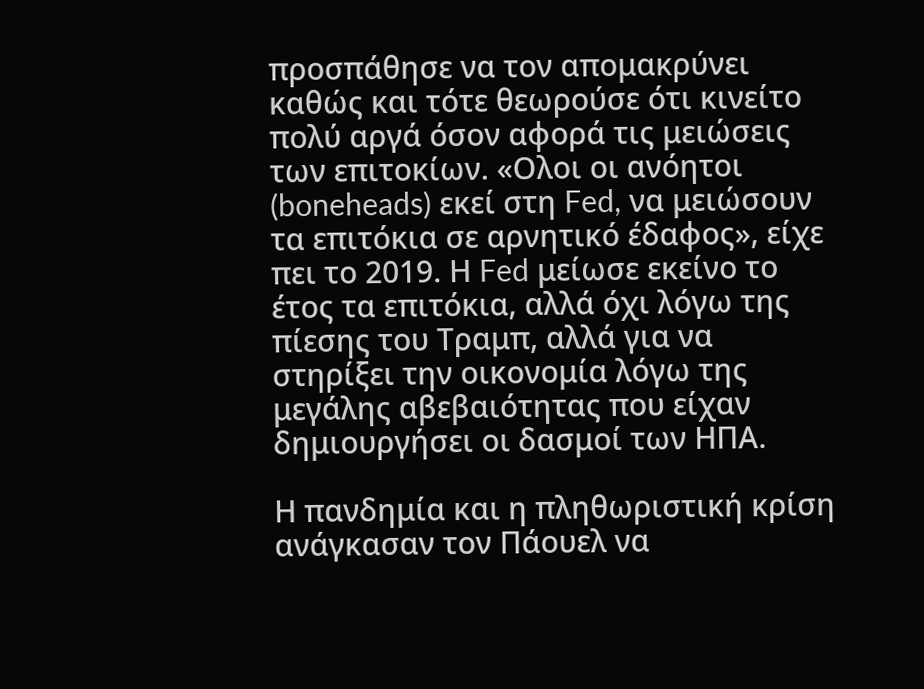προσπάθησε να τον απομακρύνει καθώς και τότε θεωρούσε ότι κινείτο πολύ αργά όσον αφορά τις μειώσεις των επιτοκίων. «Ολοι οι ανόητοι (boneheads) εκεί στη Fed, να μειώσουν τα επιτόκια σε αρνητικό έδαφος», είχε πει το 2019. Η Fed μείωσε εκείνο το έτος τα επιτόκια, αλλά όχι λόγω της πίεσης του Τραμπ, αλλά για να στηρίξει την οικονομία λόγω της μεγάλης αβεβαιότητας που είχαν δημιουργήσει οι δασμοί των ΗΠΑ.

Η πανδημία και η πληθωριστική κρίση ανάγκασαν τον Πάουελ να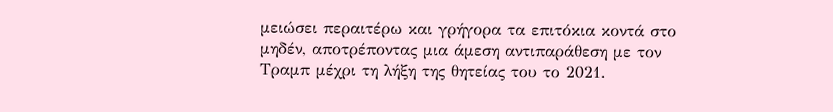μειώσει περαιτέρω και γρήγορα τα επιτόκια κοντά στο μηδέν, αποτρέποντας μια άμεση αντιπαράθεση με τον Τραμπ μέχρι τη λήξη της θητείας του το 2021.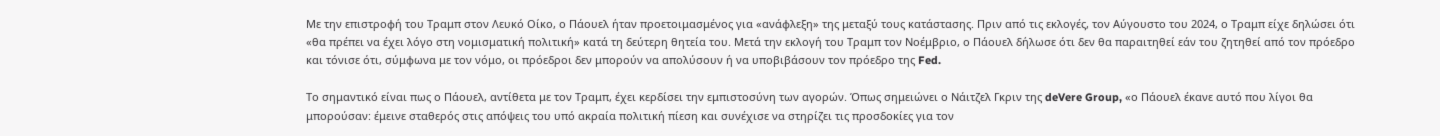Με την επιστροφή του Τραμπ στον Λευκό Οίκο, ο Πάουελ ήταν προετοιμασμένος για «ανάφλεξη» της μεταξύ τους κατάστασης. Πριν από τις εκλογές, τον Αύγουστο του 2024, ο Τραμπ είχε δηλώσει ότι «θα πρέπει να έχει λόγο στη νομισματική πολιτική» κατά τη δεύτερη θητεία του. Μετά την εκλογή του Τραμπ τον Νοέμβριο, ο Πάουελ δήλωσε ότι δεν θα παραιτηθεί εάν του ζητηθεί από τον πρόεδρο και τόνισε ότι, σύμφωνα με τον νόμο, οι πρόεδροι δεν μπορούν να απολύσουν ή να υποβιβάσουν τον πρόεδρο της Fed.

Το σημαντικό είναι πως ο Πάουελ, αντίθετα με τον Τραμπ, έχει κερδίσει την εμπιστοσύνη των αγορών. Όπως σημειώνει ο Νάιτζελ Γκριν της deVere Group, «ο Πάουελ έκανε αυτό που λίγοι θα μπορούσαν: έμεινε σταθερός στις απόψεις του υπό ακραία πολιτική πίεση και συνέχισε να στηρίζει τις προσδοκίες για τον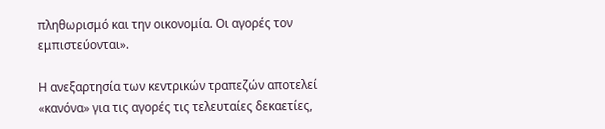πληθωρισμό και την οικονομία. Οι αγορές τον εμπιστεύονται».

Η ανεξαρτησία των κεντρικών τραπεζών αποτελεί «κανόνα» για τις αγορές τις τελευταίες δεκαετίες,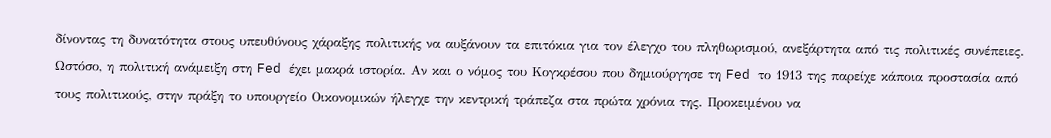δίνοντας τη δυνατότητα στους υπευθύνους χάραξης πολιτικής να αυξάνουν τα επιτόκια για τον έλεγχο του πληθωρισμού, ανεξάρτητα από τις πολιτικές συνέπειες. Ωστόσο, η πολιτική ανάμειξη στη Fed έχει μακρά ιστορία. Αν και ο νόμος του Κογκρέσου που δημιούργησε τη Fed το 1913 της παρείχε κάποια προστασία από τους πολιτικούς, στην πράξη το υπουργείο Οικονομικών ήλεγχε την κεντρική τράπεζα στα πρώτα χρόνια της. Προκειμένου να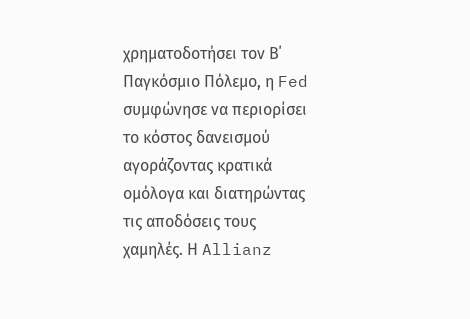χρηματοδοτήσει τον Β΄ Παγκόσμιο Πόλεμο, η Fed συμφώνησε να περιορίσει το κόστος δανεισμού αγοράζοντας κρατικά ομόλογα και διατηρώντας τις αποδόσεις τους χαμηλές. Η Allianz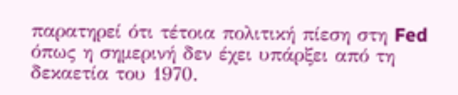παρατηρεί ότι τέτοια πολιτική πίεση στη Fed όπως η σημερινή δεν έχει υπάρξει από τη δεκαετία του 1970.